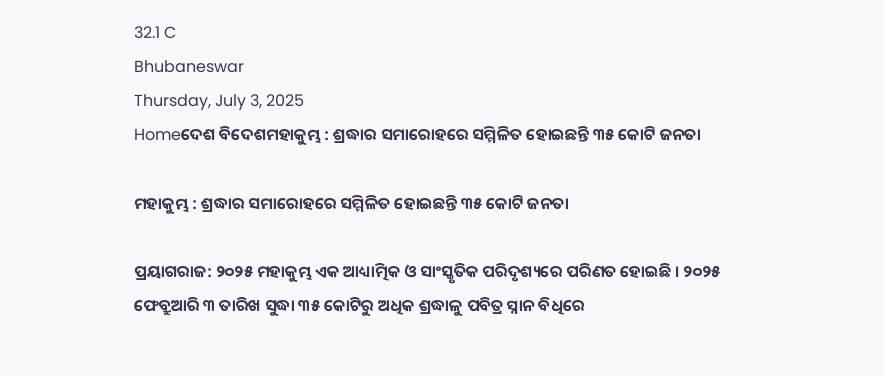32.1 C
Bhubaneswar
Thursday, July 3, 2025
Homeଦେଶ ବିଦେଶମହାକୁମ୍ଭ : ଶ୍ରଦ୍ଧାର ସମାରୋହରେ ସମ୍ମିଳିତ ହୋଇଛନ୍ତି ୩୫ କୋଟି ଜନତା

ମହାକୁମ୍ଭ : ଶ୍ରଦ୍ଧାର ସମାରୋହରେ ସମ୍ମିଳିତ ହୋଇଛନ୍ତି ୩୫ କୋଟି ଜନତା

ପ୍ରୟାଗରାଜ: ୨୦୨୫ ମହାକୁମ୍ଭ ଏକ ଆଧ୍ୟାତ୍ମିକ ଓ ସାଂସ୍କୃତିକ ପରିଦୃଶ୍ୟରେ ପରିଣତ ହୋଇଛି । ୨୦୨୫ ଫେବ୍ରୁଆରି ୩ ତାରିଖ ସୁଦ୍ଧା ୩୫ କୋଟିରୁ ଅଧିକ ଶ୍ରଦ୍ଧାଳୁ ପବିତ୍ର ସ୍ନାନ ବିଧିରେ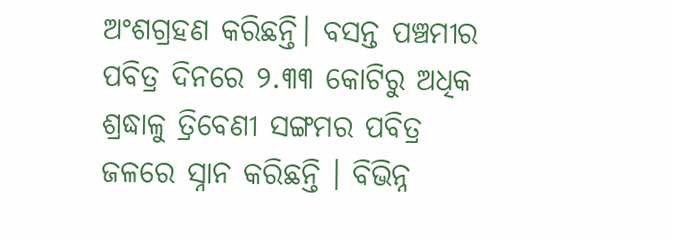ଅଂଶଗ୍ରହଣ କରିଛନ୍ତି। ବସନ୍ତ ପଞ୍ଚମୀର ପବିତ୍ର ଦିନରେ ୨.୩୩ କୋଟିରୁ ଅଧିକ ଶ୍ରଦ୍ଧାଳୁ ତ୍ରିବେଣୀ ସଙ୍ଗମର ପବିତ୍ର ଜଳରେ ସ୍ନାନ କରିଛନ୍ତି । ବିଭିନ୍ନ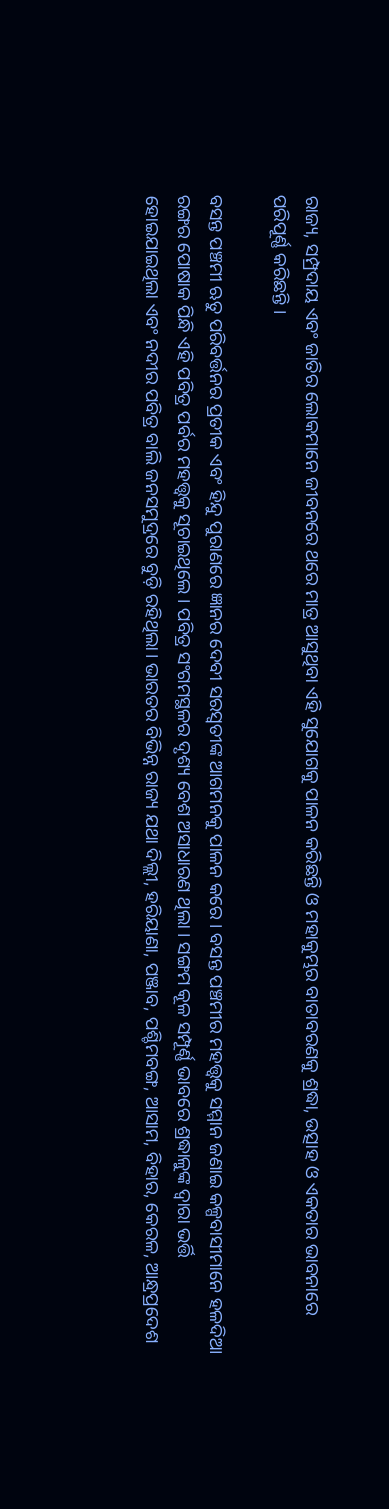ରାଜ୍ୟ, ସମ୍ପ୍ରଦାୟ ଏବଂ ଜାତିର ଲୋକମାନେ ଜୀବନରେ ଥରେ ମାତ୍ର ଆସୁଥିବା ଏହି ସୁଯୋଗକୁ ପାଳନ କରିଛନ୍ତି ଓ ମହାକୁମ୍ଭର ବାତାବରଣକୁ ଶ୍ରଦ୍ଧା, ଉତ୍ସାହ ଓ ଏକତାର ଭାବନାରେ ପରିପୂର୍ଣ୍ଣ କରିଛନ୍ତି ।

ବସନ୍ତ ପଞ୍ଚମୀ ଋତୁ ପରିବର୍ତ୍ତନର ପ୍ରତୀକ ଏବଂ ହିନ୍ଦୁ ପୁରାଣରେ ଜ୍ଞାନର ଦେବୀ ସରସ୍ୱତୀଙ୍କ ଆଗମନକୁ ପାଳନ କରେ । ବସନ୍ତ ପଞ୍ଚମୀର ମହତ୍ତ୍ୱକୁ ସମ୍ମାନ ଜଣାଇ କଳ୍ପବାସୀମାନେ ହଳଦିଆ ରଙ୍ଗର ପୋଷାକ ପିନ୍ଧି ଏହି ପବିତ୍ର ପର୍ବର ମହତ୍ତ୍ୱକୁ ସୂଚାଇଥିଲେ । ପବିତ୍ର ସଂଗମସ୍ଥଳର ଦୃଶ୍ୟ ବେଶ ଅସାଧାରଣ ଥିଲା । ସଙ୍ଗମ କୂଳ ସମ୍ପୂର୍ଣ୍ଣ ଭାବରେ ଶ୍ରଦ୍ଧାଳୁଙ୍କ ଦ୍ୱାରା ଭର୍ତ୍ତି ହୋଇଯାଇଥିଲା ଏବଂ ନଦୀର ପବିତ୍ର ବାଲି ଜନସମୁଦ୍ରରେ ବୁଡ଼ି ରହିଥିଲା। ଭାରତର ବିଭିନ୍ନ ରାଜ୍ୟ ଯଥା ଦିଲ୍ଲୀ, ହରିୟାଣା, ପଞ୍ଜାବ, ପଶ୍ଚିମବଙ୍ଗ, ଆସାମ, ବିହାର, କେରଳ, ଆନ୍ଧ୍ରପ୍ରଦେଶ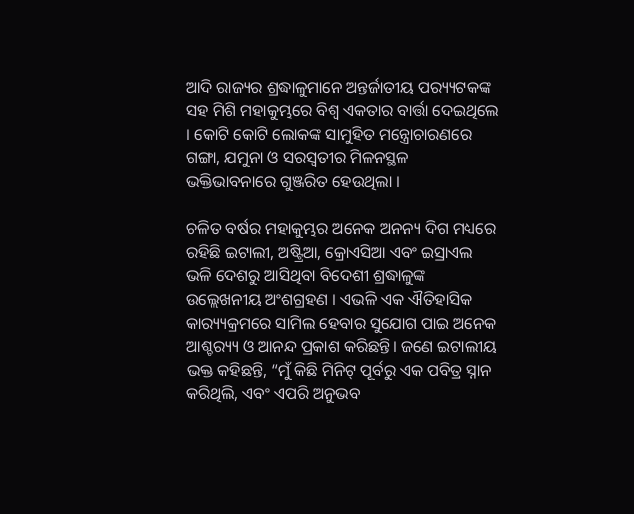ଆଦି ରାଜ୍ୟର ଶ୍ରଦ୍ଧାଳୁମାନେ ଅନ୍ତର୍ଜାତୀୟ ପର‌୍ୟ୍ୟଟକଙ୍କ ସହ ମିଶି ମହାକୁମ୍ଭରେ ବିଶ୍ୱ ଏକତାର ବାର୍ତ୍ତା ଦେଇଥିଲେ । କୋଟି କୋଟି ଲୋକଙ୍କ ସାମୁହିତ ମନ୍ତ୍ରୋଚାରଣରେ ଗଙ୍ଗା, ଯମୁନା ଓ ସରସ୍ବତୀର ମିଳନସ୍ଥଳ ଭକ୍ତିଭାବନାରେ ଗୁଞ୍ଜରିତ ହେଉଥିଲା ।

ଚଳିତ ବର୍ଷର ମହାକୁମ୍ଭର ଅନେକ ଅନନ୍ୟ ଦିଗ ମଧ୍ୟରେ ରହିଛି ଇଟାଲୀ, ଅଷ୍ଟ୍ରିଆ, କ୍ରୋଏସିଆ ଏବଂ ଇସ୍ରାଏଲ ଭଳି ଦେଶରୁ ଆସିଥିବା ବିଦେଶୀ ଶ୍ରଦ୍ଧାଳୁଙ୍କ ଉଲ୍ଲେଖନୀୟ ଅଂଶଗ୍ରହଣ । ଏଭଳି ଏକ ଐତିହାସିକ କାର‌୍ୟ୍ୟକ୍ରମରେ ସାମିଲ ହେବାର ସୁଯୋଗ ପାଇ ଅନେକ ଆଶ୍ଚର‌୍ୟ୍ୟ ଓ ଆନନ୍ଦ ପ୍ରକାଶ କରିଛନ୍ତି। ଜଣେ ଇଟାଲୀୟ ଭକ୍ତ କହିଛନ୍ତି, “ମୁଁ କିଛି ମିନିଟ୍ ପୂର୍ବରୁ ଏକ ପବିତ୍ର ସ୍ନାନ କରିଥିଲି, ଏବଂ ଏପରି ଅନୁଭବ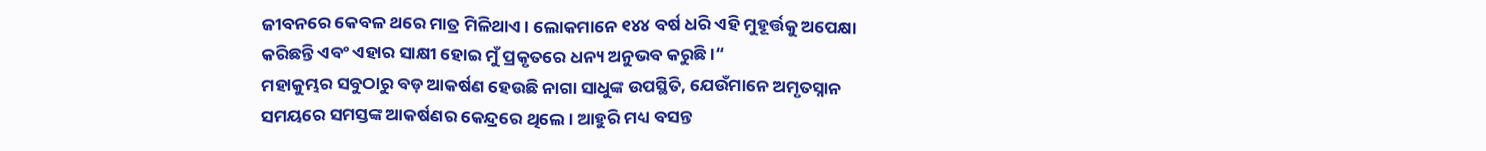ଜୀବନରେ କେବଳ ଥରେ ମାତ୍ର ମିଳିଥାଏ । ଲୋକମାନେ ୧୪୪ ବର୍ଷ ଧରି ଏହି ମୁହୂର୍ତ୍ତକୁ ଅପେକ୍ଷା କରିଛନ୍ତି ଏବଂ ଏହାର ସାକ୍ଷୀ ହୋଇ ମୁଁ ପ୍ରକୃତରେ ଧନ୍ୟ ଅନୁଭବ କରୁଛି ।“
ମହାକୁମ୍ଭର ସବୁଠାରୁ ବଡ଼ ଆକର୍ଷଣ ହେଉଛି ନାଗା ସାଧୁଙ୍କ ଉପସ୍ଥିତି, ଯେଉଁମାନେ ଅମୃତସ୍ନାନ ସମୟରେ ସମସ୍ତଙ୍କ ଆକର୍ଷଣର କେନ୍ଦ୍ରରେ ଥିଲେ । ଆହୁରି ମଧ୍ୟ ବସନ୍ତ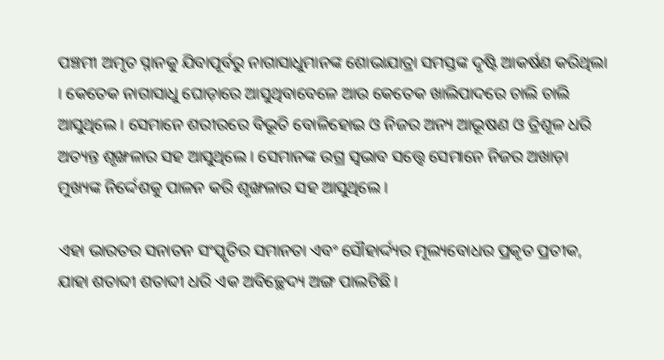ପଞ୍ଚମୀ ଅମୃତ ସ୍ନାନକୁ ଯିବାପୂର୍ବରୁ ନାଗାସାଧୁମାନଙ୍କ ଶୋଭାଯାତ୍ରା ସମସ୍ତଙ୍କ ଦୃଷ୍ଟି ଆକର୍ଷଣ କରିଥିଲା । କେତେକ ନାଗାସାଧୁ ଘୋଡ଼ାରେ ଆସୁଥିବାବେଳେ ଆଉ କେତେକ ଖାଲିପାଦରେ ଚାଲି ଚାଲି ଆସୁଥିଲେ । ସେମାନେ ଶରୀରରେ ବିଭୂତି ବୋଳିହୋଇ ଓ ନିଜର ଅନ୍ୟ ଆଭୂଷଣ ଓ ତ୍ରିଶୂଳ ଧରି ଅତ୍ୟନ୍ତ ଶୃଙ୍ଖଳାର ସହ ଆସୁଥିଲେ । ସେମାନଙ୍କ ଉଗ୍ର ସ୍ବଭାବ ସତ୍ତ୍ବେ ସେମାନେ ନିଜର ଅଖାଡ଼ା ମୁଖ୍ୟଙ୍କ ନିର୍ଦ୍ଦେଶକୁ ପାଳନ କରି ଶୃଙ୍ଖଳାର ସହ ଆସୁଥିଲେ ।

ଏହା ଭାରତର ସନାତନ ସଂସ୍କୃତିର ସମାନତା ଏବଂ ସୌହାର୍ଦ୍ଦ୍ୟର ମୂଲ୍ୟବୋଧର ପ୍ରକୃତ ପ୍ରତୀକ, ଯାହା ଶତାବ୍ଦୀ ଶତାବ୍ଦୀ ଧରି ଏକ ଅବିଚ୍ଛେଦ୍ୟ ଅଙ୍ଗ ପାଲଟିଛି ।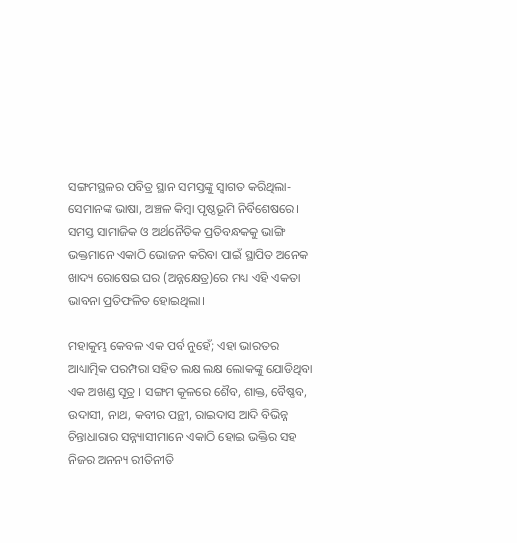ସଙ୍ଗମସ୍ଥଳର ପବିତ୍ର ସ୍ଥାନ ସମସ୍ତଙ୍କୁ ସ୍ୱାଗତ କରିଥିଲା- ସେମାନଙ୍କ ଭାଷା, ଅଞ୍ଚଳ କିମ୍ବା ପୃଷ୍ଠଭୂମି ନିର୍ବିଶେଷରେ। ସମସ୍ତ ସାମାଜିକ ଓ ଅର୍ଥନୈତିକ ପ୍ରତିବନ୍ଧକକୁ ଭାଙ୍ଗି ଭକ୍ତମାନେ ଏକାଠି ଭୋଜନ କରିବା ପାଇଁ ସ୍ଥାପିତ ଅନେକ ଖାଦ୍ୟ ରୋଷେଇ ଘର (ଅନ୍ନକ୍ଷେତ୍ର)ରେ ମଧ୍ୟ ଏହି ଏକତା ଭାବନା ପ୍ରତିଫଳିତ ହୋଇଥିଲା।

ମହାକୁମ୍ଭ କେବଳ ଏକ ପର୍ବ ନୁହେଁ; ଏହା ଭାରତର ଆଧ୍ୟାତ୍ମିକ ପରମ୍ପରା ସହିତ ଲକ୍ଷ ଲକ୍ଷ ଲୋକଙ୍କୁ ଯୋଡିଥିବା ଏକ ଅଖଣ୍ଡ ସୂତ୍ର । ସଙ୍ଗମ କୂଳରେ ଶୈବ, ଶାକ୍ତ, ବୈଷ୍ଣବ, ଉଦାସୀ, ନାଥ, କବୀର ପନ୍ଥୀ, ରାଇଦାସ ଆଦି ବିଭିନ୍ନ ଚିନ୍ତାଧାରାର ସନ୍ନ୍ୟାସୀମାନେ ଏକାଠି ହୋଇ ଭକ୍ତିର ସହ ନିଜର ଅନନ୍ୟ ରୀତିନୀତି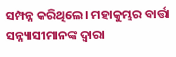ସମ୍ପନ୍ନ କରିଥିଲେ। ମହାକୁମ୍ଭର ବାର୍ତ୍ତା ସନ୍ନ୍ୟାସୀମାନଙ୍କ ଦ୍ୱାରା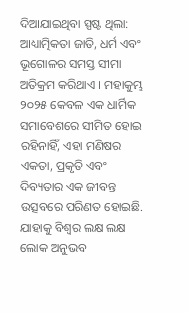ଦିଆଯାଇଥିବା ସ୍ପଷ୍ଟ ଥିଲା: ଆଧ୍ୟାତ୍ମିକତା ଜାତି, ଧର୍ମ ଏବଂ ଭୂଗୋଳର ସମସ୍ତ ସୀମା ଅତିକ୍ରମ କରିଥାଏ । ମହାକୁମ୍ଭ ୨୦୨୫ କେବଳ ଏକ ଧାର୍ମିକ ସମାବେଶରେ ସୀମିତ ହୋଇ ରହିନାହିଁ, ଏହା ମଣିଷର ଏକତା, ପ୍ରକୃତି ଏବଂ ଦିବ୍ୟତାର ଏକ ଜୀବନ୍ତ ଉତ୍ସବରେ ପରିଣତ ହୋଇଛି. ଯାହାକୁ ବିଶ୍ୱର ଲକ୍ଷ ଲକ୍ଷ ଲୋକ ଅନୁଭବ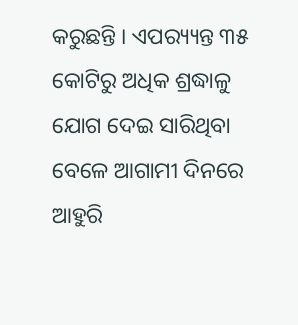କରୁଛନ୍ତି । ଏପର‌୍ୟ୍ୟନ୍ତ ୩୫ କୋଟିରୁ ଅଧିକ ଶ୍ରଦ୍ଧାଳୁ ଯୋଗ ଦେଇ ସାରିଥିବା ବେଳେ ଆଗାମୀ ଦିନରେ ଆହୁରି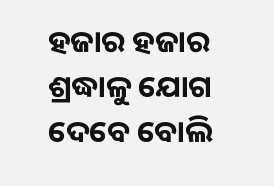ହଜାର ହଜାର ଶ୍ରଦ୍ଧାଳୁ ଯୋଗ ଦେବେ ବୋଲି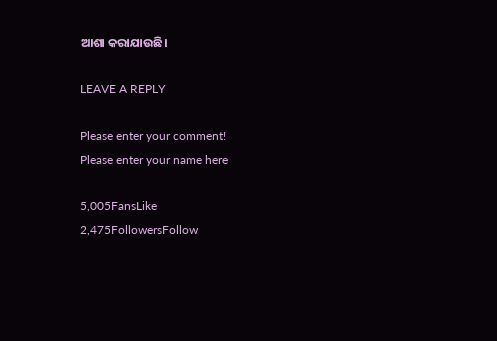ଆଶା କରାଯାଉଛି।

LEAVE A REPLY

Please enter your comment!
Please enter your name here

5,005FansLike
2,475FollowersFollow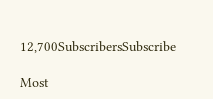12,700SubscribersSubscribe

Most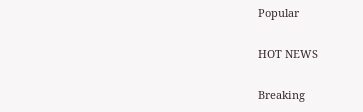Popular

HOT NEWS

Breaking